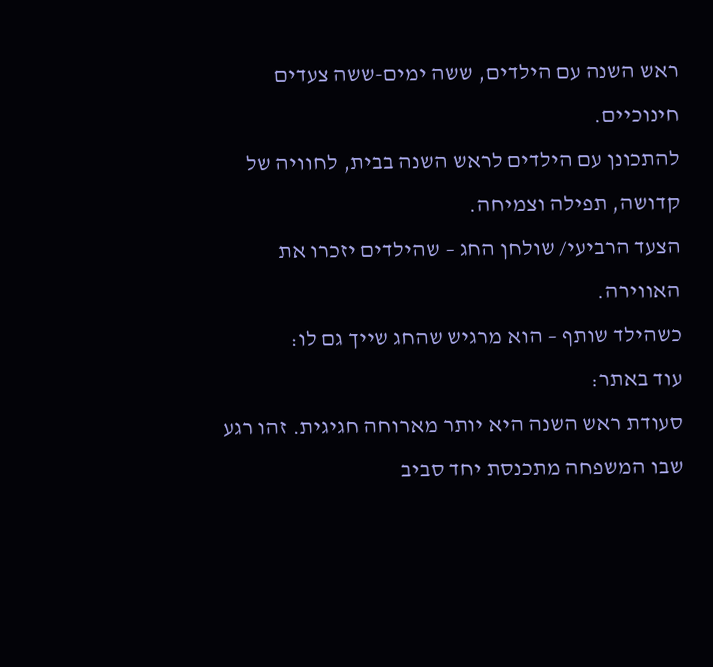ראש השנה עם הילדים, ששה ימים-ששה צעדים חינוכיים.
להתכונן עם הילדים לראש השנה בבית, לחוויה של קדושה, תפילה וצמיחה.
הצעד הרביעי/ שולחן החג – שהילדים יזכרו את האווירה.
כשהילד שותף – הוא מרגיש שהחג שייך גם לו:
עוד באתר:
סעודת ראש השנה היא יותר מארוחה חגיגית. זהו רגע שבו המשפחה מתכנסת יחד סביב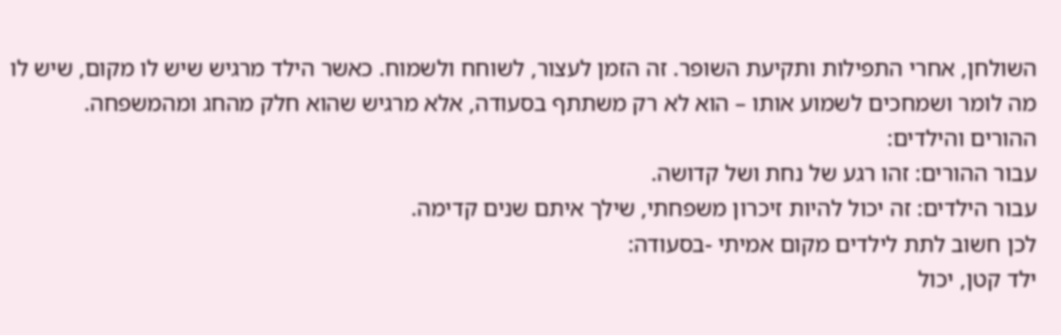השולחן, אחרי התפילות ותקיעת השופר. זה הזמן לעצור, לשוחח ולשמוח. כאשר הילד מרגיש שיש לו מקום, שיש לו מה לומר ושמחכים לשמוע אותו – הוא לא רק משתתף בסעודה, אלא מרגיש שהוא חלק מהחג ומהמשפחה.
ההורים והילדים:
עבור ההורים: זהו רגע של נחת ושל קדושה.
עבור הילדים: זה יכול להיות זיכרון משפחתי, שילך איתם שנים קדימה.
לכן חשוב לתת לילדים מקום אמיתי -בסעודה:
ילד קטן, יכול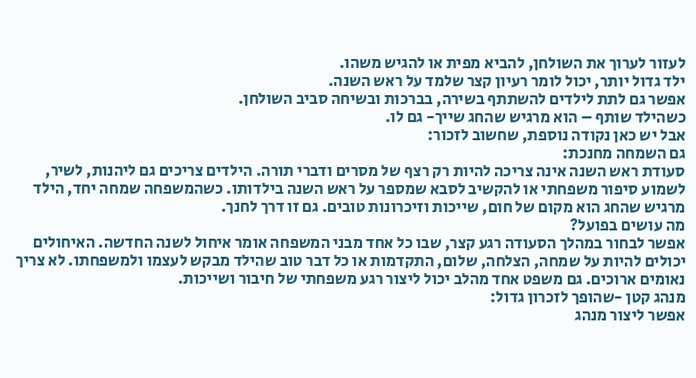לעזור לערוך את השולחן, להביא מפית או להגיש משהו.
ילד גדול יותר, יכול לומר רעיון קצר שלמד על ראש השנה.
אפשר גם לתת לילדים להשתתף בשירה, בברכות ובשיחה סביב השולחן.
כשהילד שותף – הוא מרגיש שהחג שייך- גם לו.
אבל יש כאן נקודה נוספת, שחשוב לזכור:
גם השמחה מחנכת:
סעודת ראש השנה אינה צריכה להיות רק רצף של מסרים ודברי תורה. הילדים צריכים גם ליהנות, לשיר, לשמוע סיפור משפחתי או להקשיב לסבא שמספר על ראש השנה בילדותו. כשהמשפחה שמחה יחד, הילד מרגיש שהחג הוא מקום של חום, שייכות וזיכרונות טובים. גם זו דרך לחנך.
מה עושים בפועל?
אפשר לבחור במהלך הסעודה רגע קצר, שבו כל אחד מבני המשפחה אומר איחול לשנה החדשה. האיחולים יכולים להיות על שמחה, הצלחה, שלום, התקדמות או כל דבר טוב שהילד מבקש לעצמו ולמשפחתו. לא צריך נאומים ארוכים. גם משפט אחד מהלב יכול ליצור רגע משפחתי של חיבור ושייכות.
מנהג קטן -שהופך לזכרון גדול:
אפשר ליצור מנהג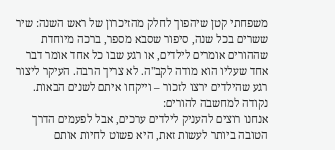משפחתי קטן שיהפוך לחלק מהזיכרון של ראש השנה: שיר ששרים בכל שנה, סיפור שסבא מספר, ברכה מיוחדת שההורים אומרים לילדים, או רגע שבו כל אחד אומר דבר אחד שעליו הוא מודה לקב"ה. לא צריך הרבה. העיקר ליצור רגע שהילדים ירצו לזכור – וייקחו איתם לשנים הבאות.
נקודה למחשבה להורים:
אנחנו רוצים להעניק לילדים ערכים, אבל לפעמים הדרך הטובה ביותר לעשות זאת, היא פשוט לחיות אותם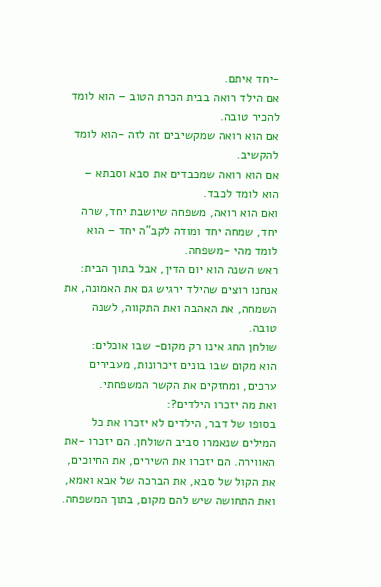-יחד איתם.
אם הילד רואה בבית הכרת הטוב – הוא לומד להכיר טובה.
אם הוא רואה שמקשיבים זה לזה -הוא לומד להקשיב.
אם הוא רואה שמכבדים את סבא וסבתא – הוא לומד לכבד.
ואם הוא רואה, משפחה שיושבת יחד, שרה יחד, שמחה יחד ומודה לקב"ה יחד – הוא לומד מהי -משפחה.
ראש השנה הוא יום הדין, אבל בתוך הבית:
אנחנו רוצים שהילד ירגיש גם את האמונה, את השמחה, את האהבה ואת התקווה, לשנה טובה.
שולחן החג אינו רק מקום- שבו אוכלים:
הוא מקום שבו בונים זיכרונות, מעבירים ערכים, ומחזקים את הקשר המשפחתי.
ואת מה יזכרו הילדים?:
בסופו של דבר, הילדים לא יזכרו את כל המילים שנאמרו סביב השולחן. הם יזכרו -את האווירה. הם יזכרו את השירים, את החיוכים, את הקול של סבא, את הברכה של אבא ואמא, ואת התחושה שיש להם מקום, בתוך המשפחה.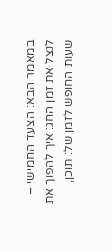במאמר הבא: הצעד החמישי – לנצל את זמן החג: איך להפוך את שעות החופש לזמן של: תוכן,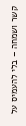קשר ושמחה – בלי להעמיס על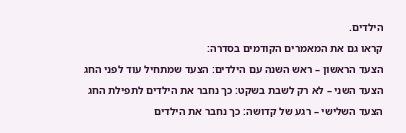הילדים.
קראו גם את המאמרים הקודמים בסדרה:
הצעד הראשון – ראש השנה עם הילדים: הצעד שמתחיל עוד לפני החג
הצעד השני – לא רק לשבת בשקט: כך נחבר את הילדים לתפילת החג
הצעד השלישי – רגע של קדושה: כך נחבר את הילדים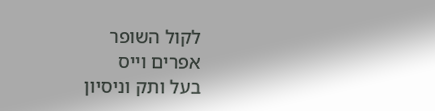לקול השופר
אפרים וייס
בעל ותק וניסיון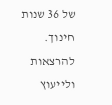של 36 שנות חינוך.
להרצאות ולייעוץ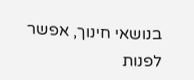בנושאי חינוך, אפשר לפנות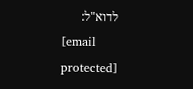לדוא"ל:
[email protected]